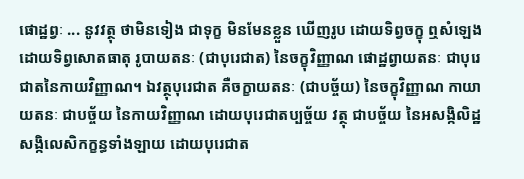ផោដ្ឋព្វៈ ... នូវវត្ថុ ថាមិនទៀង ជាទុក្ខ មិនមែនខ្លួន ឃើញរូប ដោយទិព្វចក្ខុ ឮសំឡេងដោយទិព្វសោតធាតុ រូបាយតនៈ (ជាបុរេជាត) នៃចក្ខុវិញ្ញាណ ផោដ្ឋព្វាយតនៈ ជាបុរេជាតនៃកាយវិញ្ញាណ។ ឯវត្ថុបុរេជាត គឺចក្ខាយតនៈ (ជាបច្ច័យ) នៃចក្ខុវិញ្ញាណ កាយាយតនៈ ជាបច្ច័យ នៃកាយវិញ្ញាណ ដោយបុរេជាតប្បច្ច័យ វត្ថុ ជាបច្ច័យ នៃអសង្កិលិដ្ឋសង្កិលេសិកក្ខន្ធទាំងឡាយ ដោយបុរេជាត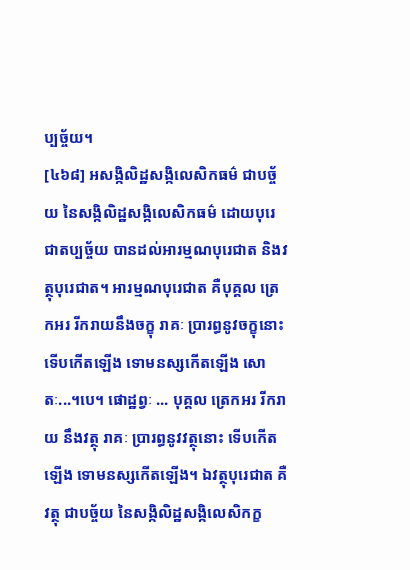ប្បច្ច័យ។
[៤៦៨] អសង្កិលិដ្ឋសង្កិលេសិកធម៌ ជាបច្ច័យ នៃសង្កិលិដ្ឋសង្កិលេសិកធម៌ ដោយបុរេជាតប្បច្ច័យ បានដល់អារម្មណបុរេជាត និងវត្ថុបុរេជាត។ អារម្មណបុរេជាត គឺបុគ្គល ត្រេកអរ រីករាយនឹងចក្ខុ រាគៈ ប្រារព្ធនូវចក្ខុនោះ ទើបកើតឡើង ទោមនស្សកើតឡើង សោតៈ...។បេ។ ផោដ្ឋព្វៈ ... បុគ្គល ត្រេកអរ រីករាយ នឹងវត្ថុ រាគៈ ប្រារព្ធនូវវត្ថុនោះ ទើបកើតឡើង ទោមនស្សកើតឡើង។ ឯវត្ថុបុរេជាត គឺវត្ថុ ជាបច្ច័យ នៃសង្កិលិដ្ឋសង្កិលេសិកក្ខ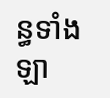ន្ធទាំងឡា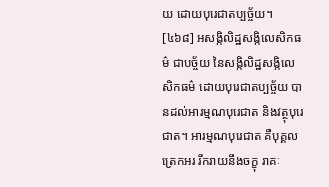យ ដោយបុរេជាតប្បច្ច័យ។
[៤៦៨] អសង្កិលិដ្ឋសង្កិលេសិកធម៌ ជាបច្ច័យ នៃសង្កិលិដ្ឋសង្កិលេសិកធម៌ ដោយបុរេជាតប្បច្ច័យ បានដល់អារម្មណបុរេជាត និងវត្ថុបុរេជាត។ អារម្មណបុរេជាត គឺបុគ្គល ត្រេកអរ រីករាយនឹងចក្ខុ រាគៈ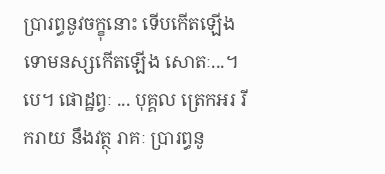ប្រារព្ធនូវចក្ខុនោះ ទើបកើតឡើង ទោមនស្សកើតឡើង សោតៈ...។បេ។ ផោដ្ឋព្វៈ ... បុគ្គល ត្រេកអរ រីករាយ នឹងវត្ថុ រាគៈ ប្រារព្ធនូ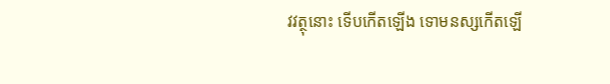វវត្ថុនោះ ទើបកើតឡើង ទោមនស្សកើតឡើ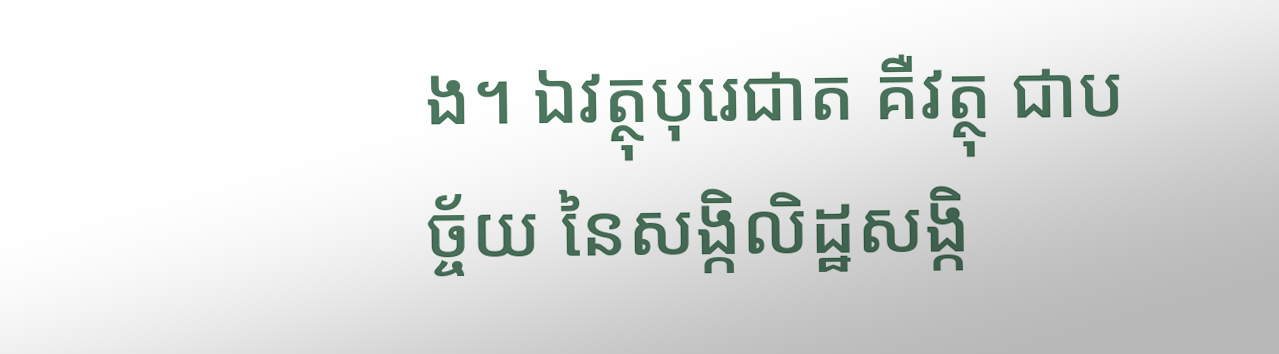ង។ ឯវត្ថុបុរេជាត គឺវត្ថុ ជាបច្ច័យ នៃសង្កិលិដ្ឋសង្កិ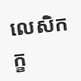លេសិកក្ខ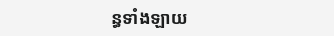ន្ធទាំងឡាយ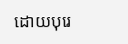ដោយបុរេ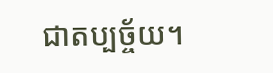ជាតប្បច្ច័យ។